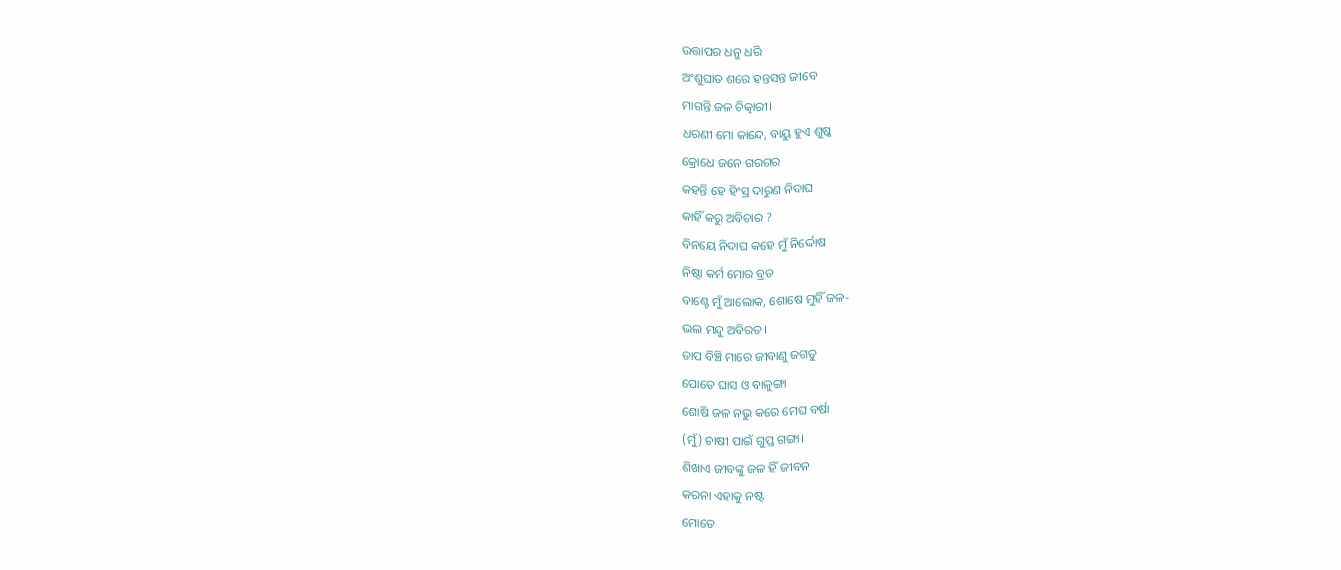ଉତ୍ତାପର ଧନୁ ଧରି
ଅଂଶୁଘାତ ଶରେ ହନ୍ତସନ୍ତ ଜୀବେ
ମାଗନ୍ତି ଜଳ ଚିତ୍କାରୀ।
ଧରଣୀ ମୋ କାନ୍ଦେ, ବାୟୁ ହୁଏ ଶୁଷ୍କ
କ୍ରୋଧେ ଜନେ ଗରଗର
କହନ୍ତି ହେ ହିଂସ୍ର ଦାରୁଣ ନିଦାଘ
କାହିଁ କରୁ ଅବିଚାର ?
ବିନୟେ ନିଦାଘ କହେ ମୁଁ ନିର୍ଦ୍ଦୋଷ
ନିଷ୍ଠା କର୍ମ ମୋର ବ୍ରତ
ବାଣ୍ଟେ ମୁଁ ଆଲୋକ, ଶୋଷେ ମୁହିଁ ଜଳ-
ଭଲ ମନ୍ଦୁ ଅବିରତ।
ତାପ ବିଞ୍ଚି ମାରେ ଜୀବାଣୁ ଜଗତୁ
ପୋଡେ ଘାସ ଓ ବାଳୁଙ୍ଗା
ଶୋଷି ଜଳ ନଭୁ କରେ ମେଘ ବର୍ଷା
(ମୁଁ) ଚାଷୀ ପାଇଁ ଗୁପ୍ତ ଗଙ୍ଗା।
ଶିଖାଏ ଜୀବଙ୍କୁ ଜଳ ହିଁ ଜୀବନ
କରନା ଏହାକୁ ନଷ୍ଟ
ମୋତେ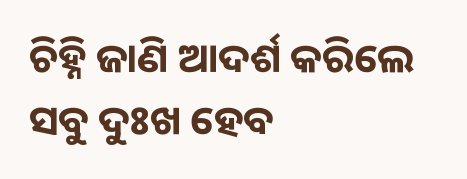ଚିହ୍ନି ଜାଣି ଆଦର୍ଶ କରିଲେ
ସବୁ ଦୁଃଖ ହେବ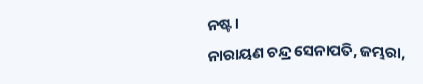ନଷ୍ଟ।
ନାରାୟଣ ଚନ୍ଦ୍ର ସେନାପତି, ଜମ୍ଭରା,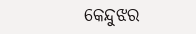କେନ୍ଦୁଝର